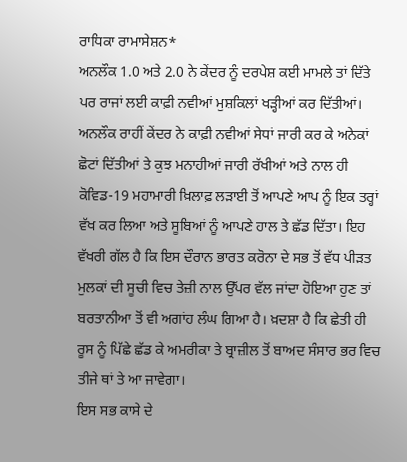ਰਾਧਿਕਾ ਰਾਮਾਸੇਸ਼ਨ*
ਅਨਲੌਕ 1.0 ਅਤੇ 2.0 ਨੇ ਕੇਂਦਰ ਨੂੰ ਦਰਪੇਸ਼ ਕਈ ਮਾਮਲੇ ਤਾਂ ਦਿੱਤੇ ਪਰ ਰਾਜਾਂ ਲਈ ਕਾਫ਼ੀ ਨਵੀਆਂ ਮੁਸ਼ਕਿਲਾਂ ਖੜ੍ਹੀਆਂ ਕਰ ਦਿੱਤੀਆਂ। ਅਨਲੌਕ ਰਾਹੀਂ ਕੇਂਦਰ ਨੇ ਕਾਫ਼ੀ ਨਵੀਆਂ ਸੇਧਾਂ ਜਾਰੀ ਕਰ ਕੇ ਅਨੇਕਾਂ ਛੋਟਾਂ ਦਿੱਤੀਆਂ ਤੇ ਕੁਝ ਮਨਾਹੀਆਂ ਜਾਰੀ ਰੱਖੀਆਂ ਅਤੇ ਨਾਲ ਹੀ ਕੋਵਿਡ-19 ਮਹਾਮਾਰੀ ਖ਼ਿਲਾਫ਼ ਲੜਾਈ ਤੋਂ ਆਪਣੇ ਆਪ ਨੂੰ ਇਕ ਤਰ੍ਹਾਂ ਵੱਖ ਕਰ ਲਿਆ ਅਤੇ ਸੂਬਿਆਂ ਨੂੰ ਆਪਣੇ ਹਾਲ ਤੇ ਛੱਡ ਦਿੱਤਾ। ਇਹ ਵੱਖਰੀ ਗੱਲ ਹੈ ਕਿ ਇਸ ਦੌਰਾਨ ਭਾਰਤ ਕਰੋਨਾ ਦੇ ਸਭ ਤੋਂ ਵੱਧ ਪੀੜਤ ਮੁਲਕਾਂ ਦੀ ਸੂਚੀ ਵਿਚ ਤੇਜ਼ੀ ਨਾਲ ਉੱਪਰ ਵੱਲ ਜਾਂਦਾ ਹੋਇਆ ਹੁਣ ਤਾਂ ਬਰਤਾਨੀਆ ਤੋਂ ਵੀ ਅਗਾਂਹ ਲੰਘ ਗਿਆ ਹੈ। ਖ਼ਦਸ਼ਾ ਹੈ ਕਿ ਛੇਤੀ ਹੀ ਰੂਸ ਨੂੰ ਪਿੱਛੇ ਛੱਡ ਕੇ ਅਮਰੀਕਾ ਤੇ ਬ੍ਰਾਜ਼ੀਲ ਤੋਂ ਬਾਅਦ ਸੰਸਾਰ ਭਰ ਵਿਚ ਤੀਜੇ ਥਾਂ ਤੇ ਆ ਜਾਵੇਗਾ।
ਇਸ ਸਭ ਕਾਸੇ ਦੇ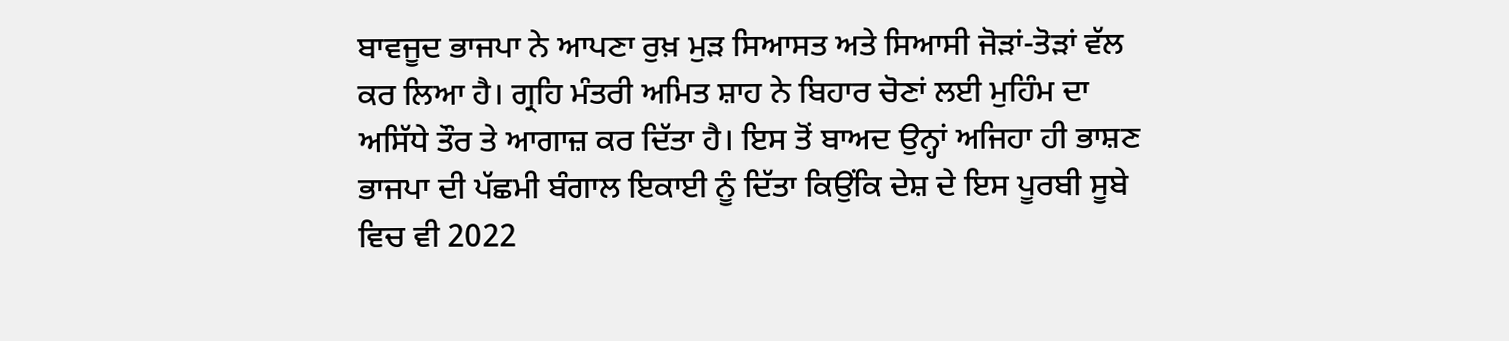ਬਾਵਜੂਦ ਭਾਜਪਾ ਨੇ ਆਪਣਾ ਰੁਖ਼ ਮੁੜ ਸਿਆਸਤ ਅਤੇ ਸਿਆਸੀ ਜੋੜਾਂ-ਤੋੜਾਂ ਵੱਲ ਕਰ ਲਿਆ ਹੈ। ਗ੍ਰਹਿ ਮੰਤਰੀ ਅਮਿਤ ਸ਼ਾਹ ਨੇ ਬਿਹਾਰ ਚੋਣਾਂ ਲਈ ਮੁਹਿੰਮ ਦਾ ਅਸਿੱਧੇ ਤੌਰ ਤੇ ਆਗਾਜ਼ ਕਰ ਦਿੱਤਾ ਹੈ। ਇਸ ਤੋਂ ਬਾਅਦ ਉਨ੍ਹਾਂ ਅਜਿਹਾ ਹੀ ਭਾਸ਼ਣ ਭਾਜਪਾ ਦੀ ਪੱਛਮੀ ਬੰਗਾਲ ਇਕਾਈ ਨੂੰ ਦਿੱਤਾ ਕਿਉਂਕਿ ਦੇਸ਼ ਦੇ ਇਸ ਪੂਰਬੀ ਸੂਬੇ ਵਿਚ ਵੀ 2022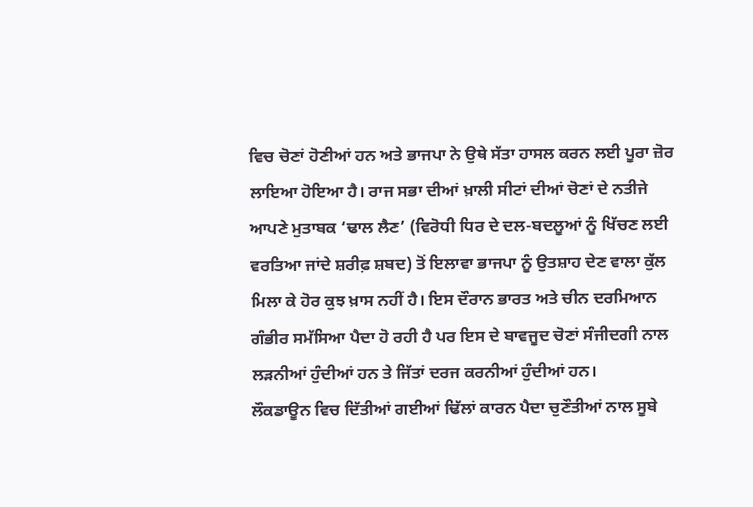ਵਿਚ ਚੋਣਾਂ ਹੋਣੀਆਂ ਹਨ ਅਤੇ ਭਾਜਪਾ ਨੇ ਉਥੇ ਸੱਤਾ ਹਾਸਲ ਕਰਨ ਲਈ ਪੂਰਾ ਜ਼ੋਰ ਲਾਇਆ ਹੋਇਆ ਹੈ। ਰਾਜ ਸਭਾ ਦੀਆਂ ਖ਼ਾਲੀ ਸੀਟਾਂ ਦੀਆਂ ਚੋਣਾਂ ਦੇ ਨਤੀਜੇ ਆਪਣੇ ਮੁਤਾਬਕ ‘ਢਾਲ ਲੈਣ’ (ਵਿਰੋਧੀ ਧਿਰ ਦੇ ਦਲ-ਬਦਲੂਆਂ ਨੂੰ ਖਿੱਚਣ ਲਈ ਵਰਤਿਆ ਜਾਂਦੇ ਸ਼ਰੀਫ਼ ਸ਼ਬਦ) ਤੋਂ ਇਲਾਵਾ ਭਾਜਪਾ ਨੂੰ ਉਤਸ਼ਾਹ ਦੇਣ ਵਾਲਾ ਕੁੱਲ ਮਿਲਾ ਕੇ ਹੋਰ ਕੁਝ ਖ਼ਾਸ ਨਹੀਂ ਹੈ। ਇਸ ਦੌਰਾਨ ਭਾਰਤ ਅਤੇ ਚੀਨ ਦਰਮਿਆਨ ਗੰਭੀਰ ਸਮੱਸਿਆ ਪੈਦਾ ਹੋ ਰਹੀ ਹੈ ਪਰ ਇਸ ਦੇ ਬਾਵਜੂਦ ਚੋਣਾਂ ਸੰਜੀਦਗੀ ਨਾਲ ਲੜਨੀਆਂ ਹੁੰਦੀਆਂ ਹਨ ਤੇ ਜਿੱਤਾਂ ਦਰਜ ਕਰਨੀਆਂ ਹੁੰਦੀਆਂ ਹਨ।
ਲੌਕਡਾਊਨ ਵਿਚ ਦਿੱਤੀਆਂ ਗਈਆਂ ਢਿੱਲਾਂ ਕਾਰਨ ਪੈਦਾ ਚੁਣੌਤੀਆਂ ਨਾਲ ਸੂਬੇ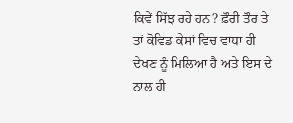ਕਿਵੇਂ ਸਿੱਝ ਰਹੇ ਹਨ? ਫ਼ੌਰੀ ਤੌਰ ਤੇ ਤਾਂ ਕੋਵਿਡ ਕੇਸਾਂ ਵਿਚ ਵਾਧਾ ਹੀ ਦੇਖਣ ਨੂੰ ਮਿਲਿਆ ਹੈ ਅਤੇ ਇਸ ਦੇ ਨਾਲ ਹੀ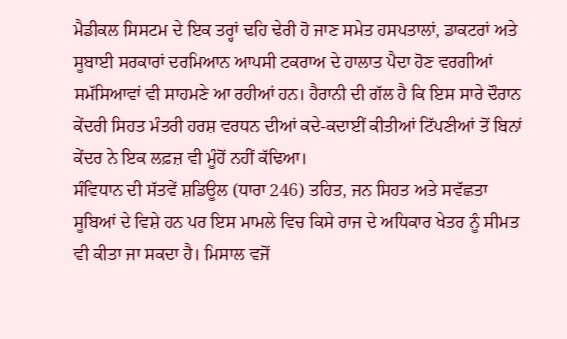ਮੈਡੀਕਲ ਸਿਸਟਮ ਦੇ ਇਕ ਤਰ੍ਹਾਂ ਢਹਿ ਢੇਰੀ ਹੋ ਜਾਣ ਸਮੇਤ ਹਸਪਤਾਲਾਂ, ਡਾਕਟਰਾਂ ਅਤੇ ਸੂਬਾਈ ਸਰਕਾਰਾਂ ਦਰਮਿਆਨ ਆਪਸੀ ਟਕਰਾਅ ਦੇ ਹਾਲਾਤ ਪੈਦਾ ਹੋਣ ਵਰਗੀਆਂ ਸਮੱਸਿਆਵਾਂ ਵੀ ਸਾਹਮਣੇ ਆ ਰਹੀਆਂ ਹਨ। ਹੈਰਾਨੀ ਦੀ ਗੱਲ ਹੈ ਕਿ ਇਸ ਸਾਰੇ ਦੌਰਾਨ ਕੇਂਦਰੀ ਸਿਹਤ ਮੰਤਰੀ ਹਰਸ਼ ਵਰਧਨ ਦੀਆਂ ਕਦੇ-ਕਦਾਈਂ ਕੀਤੀਆਂ ਟਿੱਪਣੀਆਂ ਤੋਂ ਬਿਨਾਂ ਕੇਂਦਰ ਨੇ ਇਕ ਲਫ਼ਜ਼ ਵੀ ਮੂੰਹੋਂ ਨਹੀਂ ਕੱਢਿਆ।
ਸੰਵਿਧਾਨ ਦੀ ਸੱਤਵੇਂ ਸ਼ਡਿਊਲ (ਧਾਰਾ 246) ਤਹਿਤ, ਜਨ ਸਿਹਤ ਅਤੇ ਸਵੱਛਤਾ ਸੂਬਿਆਂ ਦੇ ਵਿਸ਼ੇ ਹਨ ਪਰ ਇਸ ਮਾਮਲੇ ਵਿਚ ਕਿਸੇ ਰਾਜ ਦੇ ਅਧਿਕਾਰ ਖੇਤਰ ਨੂੰ ਸੀਮਤ ਵੀ ਕੀਤਾ ਜਾ ਸਕਦਾ ਹੈ। ਮਿਸਾਲ ਵਜੋਂ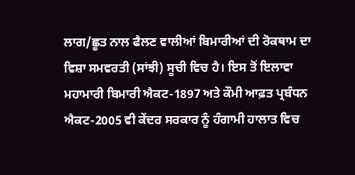ਲਾਗ/ਛੂਤ ਨਾਲ ਫੈਲਣ ਵਾਲੀਆਂ ਬਿਮਾਰੀਆਂ ਦੀ ਰੋਕਥਾਮ ਦਾ ਵਿਸ਼ਾ ਸਮਵਰਤੀ (ਸਾਂਝੀ) ਸੂਚੀ ਵਿਚ ਹੈ। ਇਸ ਤੋਂ ਇਲਾਵਾ ਮਹਾਮਾਰੀ ਬਿਮਾਰੀ ਐਕਟ-1897 ਅਤੇ ਕੌਮੀ ਆਫ਼ਤ ਪ੍ਰਬੰਧਨ ਐਕਟ-2005 ਵੀ ਕੇਂਦਰ ਸਰਕਾਰ ਨੂੰ ਹੰਗਾਮੀ ਹਾਲਾਤ ਵਿਚ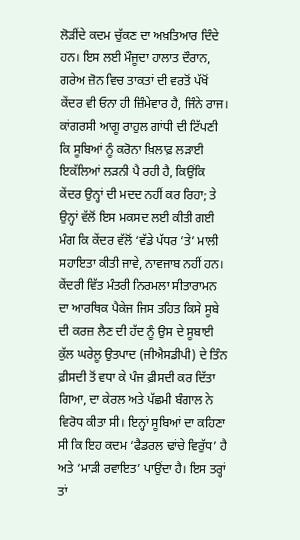ਲੋੜੀਂਦੇ ਕਦਮ ਚੁੱਕਣ ਦਾ ਅਖ਼ਤਿਆਰ ਦਿੰਦੇ ਹਨ। ਇਸ ਲਈ ਮੌਜੂਦਾ ਹਾਲਾਤ ਦੌਰਾਨ, ਗਰੇਅ ਜ਼ੋਨ ਵਿਚ ਤਾਕਤਾਂ ਦੀ ਵਰਤੋਂ ਪੱਖੋਂ ਕੇਂਦਰ ਵੀ ਓਨਾ ਹੀ ਜ਼ਿੰਮੇਵਾਰ ਹੈ, ਜਿੰਨੇ ਰਾਜ। ਕਾਂਗਰਸੀ ਆਗੂ ਰਾਹੁਲ ਗਾਂਧੀ ਦੀ ਟਿੱਪਣੀ ਕਿ ਸੂਬਿਆਂ ਨੂੰ ਕਰੋਨਾ ਖ਼ਿਲਾਫ਼ ਲੜਾਈ ਇਕੱਲਿਆਂ ਲੜਨੀ ਪੈ ਰਹੀ ਹੈ, ਕਿਉਂਕਿ ਕੇਂਦਰ ਉਨ੍ਹਾਂ ਦੀ ਮਦਦ ਨਹੀਂ ਕਰ ਰਿਹਾ; ਤੇ ਉਨ੍ਹਾਂ ਵੱਲੋਂ ਇਸ ਮਕਸਦ ਲਈ ਕੀਤੀ ਗਈ ਮੰਗ ਕਿ ਕੇਂਦਰ ਵੱਲੋਂ ‘ਵੱਡੇ ਪੱਧਰ ’ਤੇ’ ਮਾਲੀ ਸਹਾਇਤਾ ਕੀਤੀ ਜਾਵੇ, ਨਾਵਜਾਬ ਨਹੀਂ ਹਨ।
ਕੇਂਦਰੀ ਵਿੱਤ ਮੰਤਰੀ ਨਿਰਮਲਾ ਸੀਤਾਰਾਮਨ ਦਾ ਆਰਥਿਕ ਪੈਕੇਜ ਜਿਸ ਤਹਿਤ ਕਿਸੇ ਸੂਬੇ ਦੀ ਕਰਜ਼ ਲੈਣ ਦੀ ਹੱਦ ਨੂੰ ਉਸ ਦੇ ਸੂਬਾਈ ਕੁੱਲ ਘਰੇਲੂ ਉਤਪਾਦ (ਜੀਐਸਡੀਪੀ) ਦੇ ਤਿੰਨ ਫ਼ੀਸਦੀ ਤੋਂ ਵਧਾ ਕੇ ਪੰਜ ਫ਼ੀਸਦੀ ਕਰ ਦਿੱਤਾ ਗਿਆ, ਦਾ ਕੇਰਲ ਅਤੇ ਪੱਛਮੀ ਬੰਗਾਲ ਨੇ ਵਿਰੋਧ ਕੀਤਾ ਸੀ। ਇਨ੍ਹਾਂ ਸੂਬਿਆਂ ਦਾ ਕਹਿਣਾ ਸੀ ਕਿ ਇਹ ਕਦਮ ‘ਫੈਡਰਲ ਢਾਂਚੇ ਵਿਰੁੱਧ’ ਹੈ ਅਤੇ ‘ਮਾੜੀ ਰਵਾਇਤ’ ਪਾਉਂਦਾ ਹੈ। ਇਸ ਤਰ੍ਹਾਂ ਤਾਂ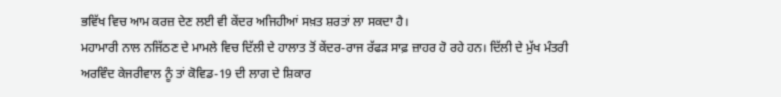ਭਵਿੱਖ ਵਿਚ ਆਮ ਕਰਜ਼ ਦੇਣ ਲਈ ਵੀ ਕੇਂਦਰ ਅਜਿਹੀਆਂ ਸਖ਼ਤ ਸ਼ਰਤਾਂ ਲਾ ਸਕਦਾ ਹੈ।
ਮਹਾਮਾਰੀ ਨਾਲ ਨਜਿੱਠਣ ਦੇ ਮਾਮਲੇ ਵਿਚ ਦਿੱਲੀ ਦੇ ਹਾਲਾਤ ਤੋਂ ਕੇਂਦਰ-ਰਾਜ ਰੱਫੜ ਸਾਫ਼ ਜ਼ਾਹਰ ਹੋ ਰਹੇ ਹਨ। ਦਿੱਲੀ ਦੇ ਮੁੱਖ ਮੰਤਰੀ ਅਰਵਿੰਦ ਕੇਜਰੀਵਾਲ ਨੂੰ ਤਾਂ ਕੋਵਿਡ-19 ਦੀ ਲਾਗ ਦੇ ਸ਼ਿਕਾਰ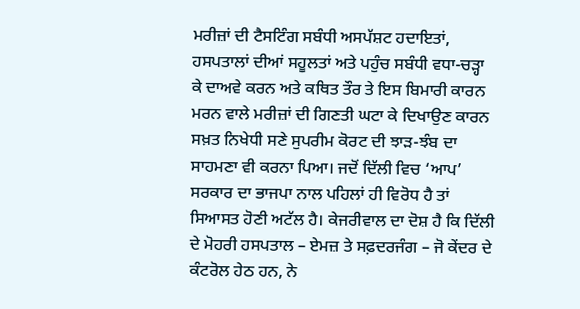ਮਰੀਜ਼ਾਂ ਦੀ ਟੈਸਟਿੰਗ ਸਬੰਧੀ ਅਸਪੱਸ਼ਟ ਹਦਾਇਤਾਂ, ਹਸਪਤਾਲਾਂ ਦੀਆਂ ਸਹੂਲਤਾਂ ਅਤੇ ਪਹੁੰਚ ਸਬੰਧੀ ਵਧਾ-ਚੜ੍ਹਾ ਕੇ ਦਾਅਵੇ ਕਰਨ ਅਤੇ ਕਥਿਤ ਤੌਰ ਤੇ ਇਸ ਬਿਮਾਰੀ ਕਾਰਨ ਮਰਨ ਵਾਲੇ ਮਰੀਜ਼ਾਂ ਦੀ ਗਿਣਤੀ ਘਟਾ ਕੇ ਦਿਖਾਉਣ ਕਾਰਨ ਸਖ਼ਤ ਨਿਖੇਧੀ ਸਣੇ ਸੁਪਰੀਮ ਕੋਰਟ ਦੀ ਝਾੜ-ਝੰਬ ਦਾ ਸਾਹਮਣਾ ਵੀ ਕਰਨਾ ਪਿਆ। ਜਦੋਂ ਦਿੱਲੀ ਵਿਚ ‘ਆਪ’ ਸਰਕਾਰ ਦਾ ਭਾਜਪਾ ਨਾਲ ਪਹਿਲਾਂ ਹੀ ਵਿਰੋਧ ਹੈ ਤਾਂ ਸਿਆਸਤ ਹੋਣੀ ਅਟੱਲ ਹੈ। ਕੇਜਰੀਵਾਲ ਦਾ ਦੋਸ਼ ਹੈ ਕਿ ਦਿੱਲੀ ਦੇ ਮੋਹਰੀ ਹਸਪਤਾਲ – ਏਮਜ਼ ਤੇ ਸਫ਼ਦਰਜੰਗ – ਜੋ ਕੇਂਦਰ ਦੇ ਕੰਟਰੋਲ ਹੇਠ ਹਨ, ਨੇ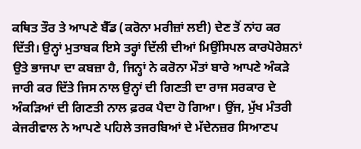ਕਥਿਤ ਤੌਰ ਤੇ ਆਪਣੇ ਬੈੱਡ (ਕਰੋਨਾ ਮਰੀਜ਼ਾਂ ਲਈ) ਦੇਣ ਤੋਂ ਨਾਂਹ ਕਰ ਦਿੱਤੀ। ਉਨ੍ਹਾਂ ਮੁਤਾਬਕ ਇਸੇ ਤਰ੍ਹਾਂ ਦਿੱਲੀ ਦੀਆਂ ਮਿਉਂਸਿਪਲ ਕਾਰਪੋਰੇਸ਼ਨਾਂ ਉਤੇ ਭਾਜਪਾ ਦਾ ਕਬਜ਼ਾ ਹੈ, ਜਿਨ੍ਹਾਂ ਨੇ ਕਰੋਨਾ ਮੌਤਾਂ ਬਾਰੇ ਆਪਣੇ ਅੰਕੜੇ ਜਾਰੀ ਕਰ ਦਿੱਤੇ ਜਿਸ ਨਾਲ ਉਨ੍ਹਾਂ ਦੀ ਗਿਣਤੀ ਦਾ ਰਾਜ ਸਰਕਾਰ ਦੇ ਅੰਕੜਿਆਂ ਦੀ ਗਿਣਤੀ ਨਾਲ ਫ਼ਰਕ ਪੈਦਾ ਹੋ ਗਿਆ। ਉਂਜ, ਮੁੱਖ ਮੰਤਰੀ ਕੇਜਰੀਵਾਲ ਨੇ ਆਪਣੇ ਪਹਿਲੇ ਤਜਰਬਿਆਂ ਦੇ ਮੱਦੇਨਜ਼ਰ ਸਿਆਣਪ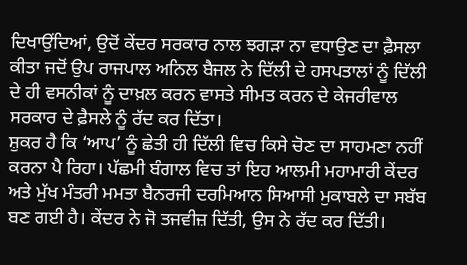ਦਿਖਾਉਂਦਿਆਂ, ਉਦੋਂ ਕੇਂਦਰ ਸਰਕਾਰ ਨਾਲ ਝਗੜਾ ਨਾ ਵਧਾਉਣ ਦਾ ਫ਼ੈਸਲਾ ਕੀਤਾ ਜਦੋਂ ਉਪ ਰਾਜਪਾਲ ਅਨਿਲ ਬੈਜਲ ਨੇ ਦਿੱਲੀ ਦੇ ਹਸਪਤਾਲਾਂ ਨੂੰ ਦਿੱਲੀ ਦੇ ਹੀ ਵਸਨੀਕਾਂ ਨੂੰ ਦਾਖ਼ਲ ਕਰਨ ਵਾਸਤੇ ਸੀਮਤ ਕਰਨ ਦੇ ਕੇਜਰੀਵਾਲ ਸਰਕਾਰ ਦੇ ਫ਼ੈਸਲੇ ਨੂੰ ਰੱਦ ਕਰ ਦਿੱਤਾ।
ਸ਼ੁਕਰ ਹੈ ਕਿ ‘ਆਪ’ ਨੂੰ ਛੇਤੀ ਹੀ ਦਿੱਲੀ ਵਿਚ ਕਿਸੇ ਚੋਣ ਦਾ ਸਾਹਮਣਾ ਨਹੀਂ ਕਰਨਾ ਪੈ ਰਿਹਾ। ਪੱਛਮੀ ਬੰਗਾਲ ਵਿਚ ਤਾਂ ਇਹ ਆਲਮੀ ਮਹਾਮਾਰੀ ਕੇਂਦਰ ਅਤੇ ਮੁੱਖ ਮੰਤਰੀ ਮਮਤਾ ਬੈਨਰਜੀ ਦਰਮਿਆਨ ਸਿਆਸੀ ਮੁਕਾਬਲੇ ਦਾ ਸਬੱਬ ਬਣ ਗਈ ਹੈ। ਕੇਂਦਰ ਨੇ ਜੋ ਤਜਵੀਜ਼ ਦਿੱਤੀ, ਉਸ ਨੇ ਰੱਦ ਕਰ ਦਿੱਤੀ।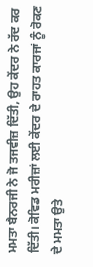ਮਮਤਾ ਬੈਨਰਜੀ ਨੇ ਜੋ ਤਜਵੀਜ਼ ਦਿੱਤੀ, ਉਹ ਕੇਂਦਰ ਨੇ ਰੱਦ ਕਰ ਦਿੱਤੀ। ਕੋਵਿਡ ਮਰੀਜ਼ਾਂ ਲਈ ਕੇਂਦਰ ਦੇ ਰਾਹਤ ਕਾਰਜਾਂ ਨੂੰ ਰੋਕਣ ਦੇ ਮਮਤਾ ਉਤੇ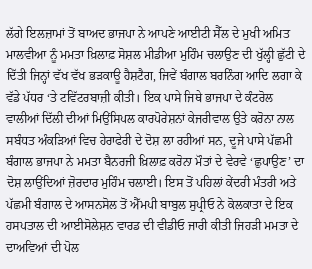ਲੱਗੇ ਇਲਜ਼ਾਮਾਂ ਤੋਂ ਬਾਅਦ ਭਾਜਪਾ ਨੇ ਆਪਣੇ ਆਈਟੀ ਸੈੱਲ ਦੇ ਮੁਖੀ ਅਮਿਤ ਮਾਲਵੀਆ ਨੂੰ ਮਮਤਾ ਖ਼ਿਲਾਫ਼ ਸੋਸ਼ਲ ਮੀਡੀਆ ਮੁਹਿੰਮ ਚਲਾਉਣ ਦੀ ਖੁੱਲ੍ਹੀ ਛੁੱਟੀ ਦੇ ਦਿੱਤੀ ਜਿਨ੍ਹਾਂ ਵੱਖ ਵੱਖ ਭੜਕਾਊ ਹੈਸ਼ਟੈਗ, ਜਿਵੇਂ ਬੰਗਾਲ ਬਰਨਿੰਗ ਆਦਿ ਲਗਾ ਕੇ ਵੱਡੇ ਪੱਧਰ ‘ਤੇ ਟਵਿੱਟਰਬਾਜ਼ੀ ਕੀਤੀ। ਇਕ ਪਾਸੇ ਜਿਥੇ ਭਾਜਪਾ ਦੇ ਕੰਟਰੋਲ ਵਾਲੀਆਂ ਦਿੱਲੀ ਦੀਆਂ ਮਿਉਂਸਿਪਲ ਕਾਰਪੋਰੇਸ਼ਨਾਂ ਕੇਜਰੀਵਾਲ ਉਤੇ ਕਰੋਨਾ ਨਾਲ ਸਬੰਧਤ ਅੰਕੜਿਆਂ ਵਿਚ ਹੇਰਾਫੇਰੀ ਦੇ ਦੋਸ਼ ਲਾ ਰਹੀਆਂ ਸਨ, ਦੂਜੇ ਪਾਸੇ ਪੱਛਮੀ ਬੰਗਾਲ ਭਾਜਪਾ ਨੇ ਮਮਤਾ ਬੈਨਰਜੀ ਖ਼ਿਲਾਫ਼ ਕਰੋਨਾ ਮੌਤਾਂ ਦੇ ਵੇਰਵੇ ‘ਛੁਪਾਉਣ’ ਦਾ ਦੋਸ਼ ਲਾਉਂਦਿਆਂ ਜ਼ੋਰਦਾਰ ਮੁਹਿੰਮ ਚਲਾਈ। ਇਸ ਤੋਂ ਪਹਿਲਾਂ ਕੇਂਦਰੀ ਮੰਤਰੀ ਅਤੇ ਪੱਛਮੀ ਬੰਗਾਲ ਦੇ ਆਸਨਸੋਲ ਤੋਂ ਐੱਮਪੀ ਬਾਬੁਲ ਸੁਪ੍ਰੀਓ ਨੇ ਕੋਲਕਾਤਾ ਦੇ ਇਕ ਹਸਪਤਾਲ ਦੀ ਆਈਸੋਲੇਸ਼ਨ ਵਾਰਡ ਦੀ ਵੀਡੀਓ ਜਾਰੀ ਕੀਤੀ ਜਿਹੜੀ ਮਮਤਾ ਦੇ ਦਾਅਵਿਆਂ ਦੀ ਪੋਲ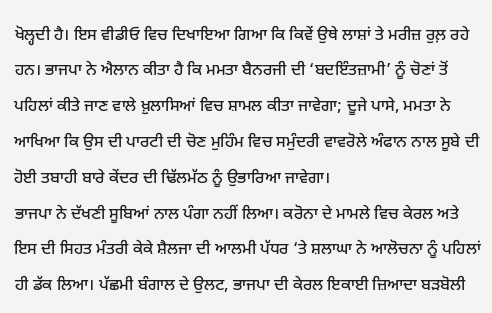ਖੋਲ੍ਹਦੀ ਹੈ। ਇਸ ਵੀਡੀਓ ਵਿਚ ਦਿਖਾਇਆ ਗਿਆ ਕਿ ਕਿਵੇਂ ਉਥੇ ਲਾਸ਼ਾਂ ਤੇ ਮਰੀਜ਼ ਰੁਲ਼ ਰਹੇ ਹਨ। ਭਾਜਪਾ ਨੇ ਐਲਾਨ ਕੀਤਾ ਹੈ ਕਿ ਮਮਤਾ ਬੈਨਰਜੀ ਦੀ ‘ਬਦਇੰਤਜ਼ਾਮੀ’ ਨੂੰ ਚੋਣਾਂ ਤੋਂ ਪਹਿਲਾਂ ਕੀਤੇ ਜਾਣ ਵਾਲੇ ਖ਼ੁਲਾਸਿਆਂ ਵਿਚ ਸ਼ਾਮਲ ਕੀਤਾ ਜਾਵੇਗਾ; ਦੂਜੇ ਪਾਸੇ, ਮਮਤਾ ਨੇ ਆਖਿਆ ਕਿ ਉਸ ਦੀ ਪਾਰਟੀ ਦੀ ਚੋਣ ਮੁਹਿੰਮ ਵਿਚ ਸਮੁੰਦਰੀ ਵਾਵਰੋਲੇ ਅੰਫਾਨ ਨਾਲ ਸੂਬੇ ਦੀ ਹੋਈ ਤਬਾਹੀ ਬਾਰੇ ਕੇਂਦਰ ਦੀ ਢਿੱਲਮੱਠ ਨੂੰ ਉਭਾਰਿਆ ਜਾਵੇਗਾ।
ਭਾਜਪਾ ਨੇ ਦੱਖਣੀ ਸੂਬਿਆਂ ਨਾਲ ਪੰਗਾ ਨਹੀਂ ਲਿਆ। ਕਰੋਨਾ ਦੇ ਮਾਮਲੇ ਵਿਚ ਕੇਰਲ ਅਤੇ ਇਸ ਦੀ ਸਿਹਤ ਮੰਤਰੀ ਕੇਕੇ ਸ਼ੈਲਜਾ ਦੀ ਆਲਮੀ ਪੱਧਰ ‘ਤੇ ਸ਼ਲਾਘਾ ਨੇ ਆਲੋਚਨਾ ਨੂੰ ਪਹਿਲਾਂ ਹੀ ਡੱਕ ਲਿਆ। ਪੱਛਮੀ ਬੰਗਾਲ ਦੇ ਉਲਟ, ਭਾਜਪਾ ਦੀ ਕੇਰਲ ਇਕਾਈ ਜ਼ਿਆਦਾ ਬੜਬੋਲੀ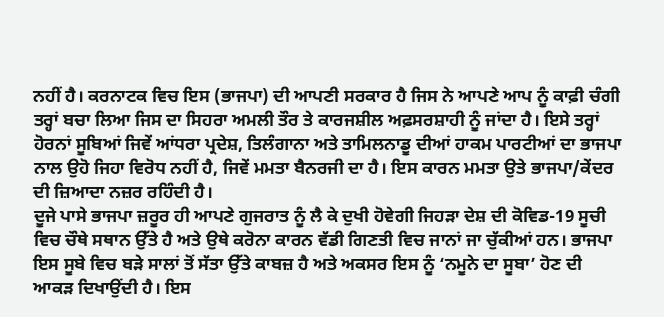ਨਹੀਂ ਹੈ। ਕਰਨਾਟਕ ਵਿਚ ਇਸ (ਭਾਜਪਾ) ਦੀ ਆਪਣੀ ਸਰਕਾਰ ਹੈ ਜਿਸ ਨੇ ਆਪਣੇ ਆਪ ਨੂੰ ਕਾਫ਼ੀ ਚੰਗੀ ਤਰ੍ਹਾਂ ਬਚਾ ਲਿਆ ਜਿਸ ਦਾ ਸਿਹਰਾ ਅਮਲੀ ਤੌਰ ਤੇ ਕਾਰਜਸ਼ੀਲ ਅਫ਼ਸਰਸ਼ਾਹੀ ਨੂੰ ਜਾਂਦਾ ਹੈ। ਇਸੇ ਤਰ੍ਹਾਂ ਹੋਰਨਾਂ ਸੂਬਿਆਂ ਜਿਵੇਂ ਆਂਧਰਾ ਪ੍ਰਦੇਸ਼, ਤਿਲੰਗਾਨਾ ਅਤੇ ਤਾਮਿਲਨਾਡੂ ਦੀਆਂ ਹਾਕਮ ਪਾਰਟੀਆਂ ਦਾ ਭਾਜਪਾ ਨਾਲ ਉਹੋ ਜਿਹਾ ਵਿਰੋਧ ਨਹੀਂ ਹੈ, ਜਿਵੇਂ ਮਮਤਾ ਬੈਨਰਜੀ ਦਾ ਹੈ। ਇਸ ਕਾਰਨ ਮਮਤਾ ਉਤੇ ਭਾਜਪਾ/ਕੇਂਦਰ ਦੀ ਜ਼ਿਆਦਾ ਨਜ਼ਰ ਰਹਿੰਦੀ ਹੈ।
ਦੂਜੇ ਪਾਸੇ ਭਾਜਪਾ ਜ਼ਰੂਰ ਹੀ ਆਪਣੇ ਗੁਜਰਾਤ ਨੂੰ ਲੈ ਕੇ ਦੁਖੀ ਹੋਵੇਗੀ ਜਿਹੜਾ ਦੇਸ਼ ਦੀ ਕੋਵਿਡ-19 ਸੂਚੀ ਵਿਚ ਚੌਥੇ ਸਥਾਨ ਉੱਤੇ ਹੈ ਅਤੇ ਉਥੇ ਕਰੋਨਾ ਕਾਰਨ ਵੱਡੀ ਗਿਣਤੀ ਵਿਚ ਜਾਨਾਂ ਜਾ ਚੁੱਕੀਆਂ ਹਨ। ਭਾਜਪਾ ਇਸ ਸੂਬੇ ਵਿਚ ਬੜੇ ਸਾਲਾਂ ਤੋਂ ਸੱਤਾ ਉੱਤੇ ਕਾਬਜ਼ ਹੈ ਅਤੇ ਅਕਸਰ ਇਸ ਨੂੰ ‘ਨਮੂਨੇ ਦਾ ਸੂਬਾ’ ਹੋਣ ਦੀ ਆਕੜ ਦਿਖਾਉਂਦੀ ਹੈ। ਇਸ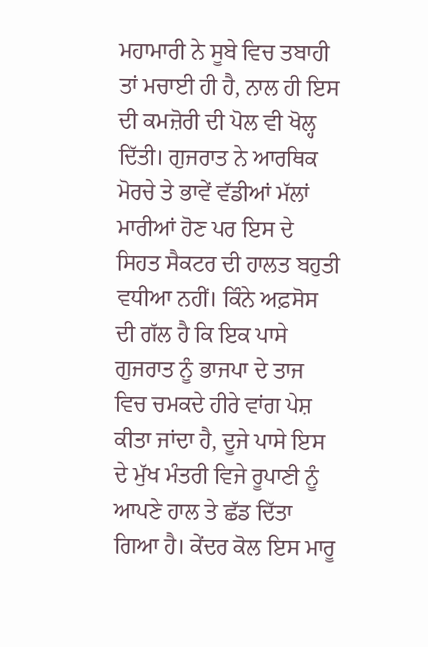ਮਹਾਮਾਰੀ ਨੇ ਸੂਬੇ ਵਿਚ ਤਬਾਹੀ ਤਾਂ ਮਚਾਈ ਹੀ ਹੈ, ਨਾਲ ਹੀ ਇਸ ਦੀ ਕਮਜ਼ੋਰੀ ਦੀ ਪੋਲ ਵੀ ਖੋਲ੍ਹ ਦਿੱਤੀ। ਗੁਜਰਾਤ ਨੇ ਆਰਥਿਕ ਮੋਰਚੇ ਤੇ ਭਾਵੇਂ ਵੱਡੀਆਂ ਮੱਲਾਂ ਮਾਰੀਆਂ ਹੋਣ ਪਰ ਇਸ ਦੇ ਸਿਹਤ ਸੈਕਟਰ ਦੀ ਹਾਲਤ ਬਹੁਤੀ ਵਧੀਆ ਨਹੀਂ। ਕਿੰਨੇ ਅਫ਼ਸੋਸ ਦੀ ਗੱਲ ਹੈ ਕਿ ਇਕ ਪਾਸੇ ਗੁਜਰਾਤ ਨੂੰ ਭਾਜਪਾ ਦੇ ਤਾਜ ਵਿਚ ਚਮਕਦੇ ਹੀਰੇ ਵਾਂਗ ਪੇਸ਼ ਕੀਤਾ ਜਾਂਦਾ ਹੈ, ਦੂਜੇ ਪਾਸੇ ਇਸ ਦੇ ਮੁੱਖ ਮੰਤਰੀ ਵਿਜੇ ਰੂਪਾਣੀ ਨੂੰ ਆਪਣੇ ਹਾਲ ਤੇ ਛੱਡ ਦਿੱਤਾ ਗਿਆ ਹੈ। ਕੇਂਦਰ ਕੋਲ ਇਸ ਮਾਰੂ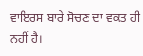ਵਾਇਰਸ ਬਾਰੇ ਸੋਚਣ ਦਾ ਵਕਤ ਹੀ ਨਹੀਂ ਹੈ।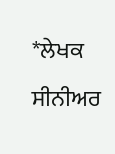*ਲੇਖਕ ਸੀਨੀਅਰ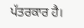ਪੱਤਰਕਾਰ ਹੈ।